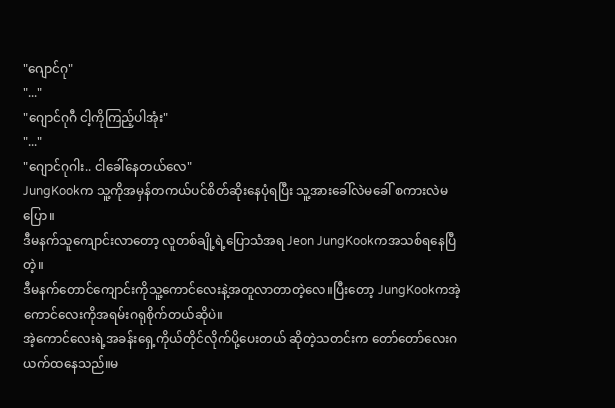"ဂျောင်ဂု"
"..."
"ဂျောင်ဂုဂီ ငါ့ကိုကြည့်ပါအုံး"
"..."
"ဂျောင်ဂုဂါး.. ငါခေါ်နေတယ်လေ"
JungKookက သူ့ကိုအမှန်တကယ်ပင်စိတ်ဆိုးနေပုံရပြီး သူ့အားခေါ်လဲမခေါ် စကားလဲမပြော။
ဒီမနက်သူကျောင်းလာတော့ လူတစ်ချို့ရဲ့ပြောသံအရ Jeon JungKookကအသစ်ရနေပြီတဲ့။
ဒီမနက်တောင်ကျောင်းကိုသူ့ကောင်လေးနဲ့အတူလာတာတဲ့လေ။ပြီးတော့ JungKookကအဲ့ကောင်လေးကိုအရမ်းဂရုစိုက်တယ်ဆိုပဲ။
အဲ့ကောင်လေးရဲ့အခန်းရှေ့ကိုယ်တိုင်လိုက်ပို့ပေးတယ် ဆိုတဲ့သတင်းက တော်တော်လေးဂယက်ထနေသည်။မ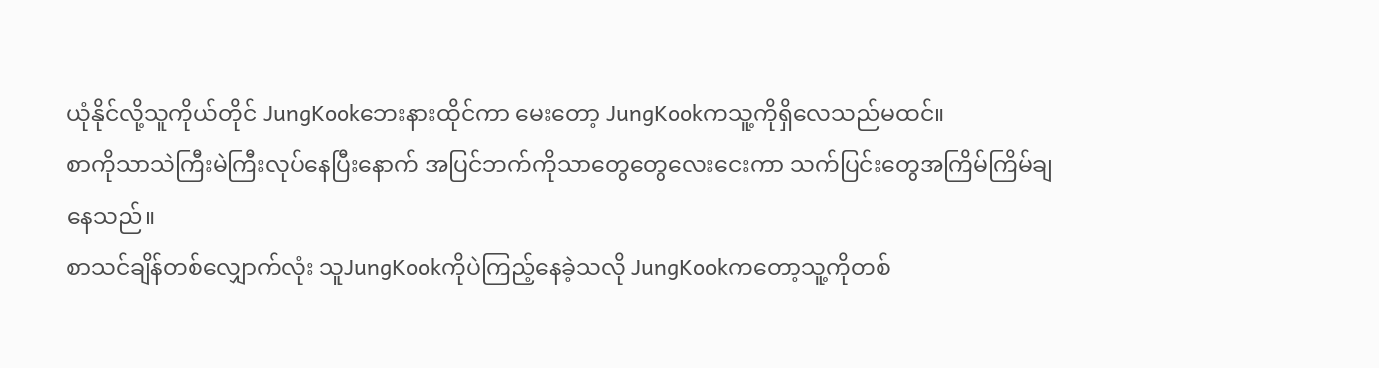ယုံနိုင်လို့သူကိုယ်တိုင် JungKookဘေးနားထိုင်ကာ မေးတော့ JungKookကသူ့ကိုရှိလေသည်မထင်။
စာကိုသာသဲကြီးမဲကြီးလုပ်နေပြီးနောက် အပြင်ဘက်ကိုသာတွေတွေလေးငေးကာ သက်ပြင်းတွေအကြိမ်ကြိမ်ချနေသည်။
စာသင်ချိန်တစ်လျှောက်လုံး သူJungKookကိုပဲကြည့်နေခဲ့သလို JungKookကတော့သူ့ကိုတစ်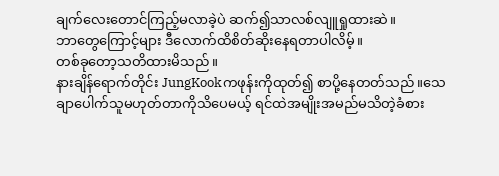ချက်လေးတောင်ကြည့်မလာခဲ့ပဲ ဆက်၍သာလစ်လျူရှုထားဆဲ။
ဘာတွေကြောင့်များ ဒီလောက်ထိစိတ်ဆိုးနေရတာပါလိမ့်။
တစ်ခုတော့သတိထားမိသည်။
နားချိန်ရောက်တိုင်း JungKookကဖုန်းကိုထုတ်၍ စာပို့နေတတ်သည်။သေချာပေါက်သူမဟုတ်တာကိုသိပေမယ့် ရင်ထဲအမျိုးအမည်မသိတဲ့ခံစား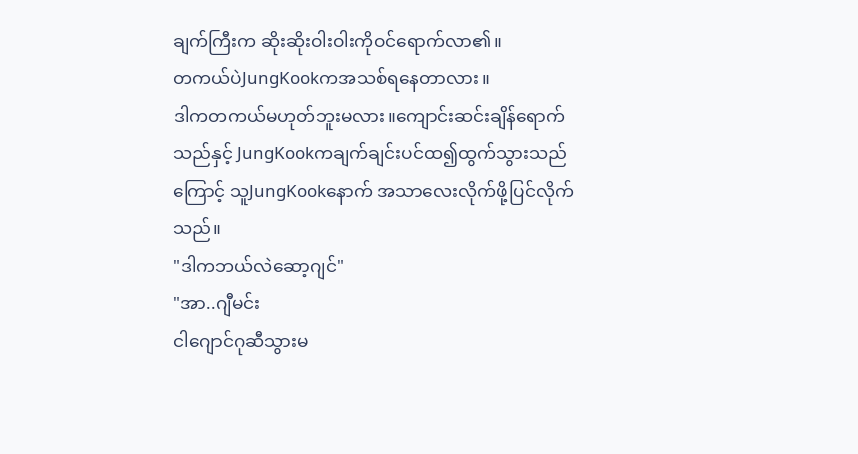ချက်ကြီးက ဆိုးဆိုးဝါးဝါးကိုဝင်ရောက်လာ၏။
တကယ်ပဲJungKookကအသစ်ရနေတာလား။
ဒါကတကယ်မဟုတ်ဘူးမလား။ကျောင်းဆင်းချိန်ရောက်သည်နှင့် JungKookကချက်ချင်းပင်ထ၍ထွက်သွားသည်ကြောင့် သူJungKookနောက် အသာလေးလိုက်ဖို့ပြင်လိုက်သည်။
"ဒါကဘယ်လဲဆော့ဂျင်"
"အာ..ဂျီမင်း
ငါဂျောင်ဂုဆီသွားမ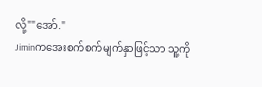လို့""အော်."
Jiminကအေးစက်စက်မျက်နှာဖြင့်သာ သူ့ကို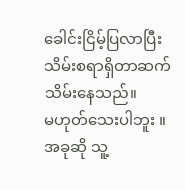ခေါင်းငြိမ့်ပြလာပြီးသိမ်းစရာရှိတာဆက်သိမ်းနေသည်။
မဟုတ်သေးပါဘူး ။ အခုဆို သူ့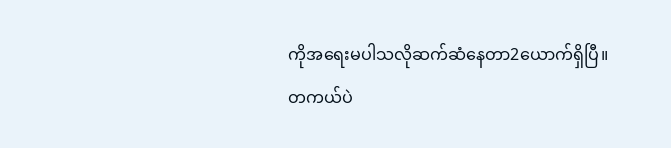ကိုအရေးမပါသလိုဆက်ဆံနေတာ2ယောက်ရှိပြီ။
တကယ်ပဲ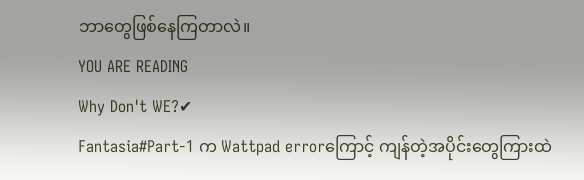ဘာတွေဖြစ်နေကြတာလဲ။
YOU ARE READING
Why Don't WE?✔
Fantasia#Part-1 က Wattpad errorကြောင့် ကျန်တဲ့အပိုင်းတွေကြားထဲ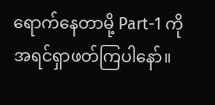ရောက်နေတာမို့ Part-1 ကိုအရင်ရှာဖတ်ကြပါနော်။